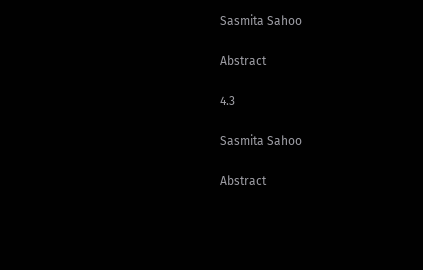Sasmita Sahoo

Abstract

4.3

Sasmita Sahoo

Abstract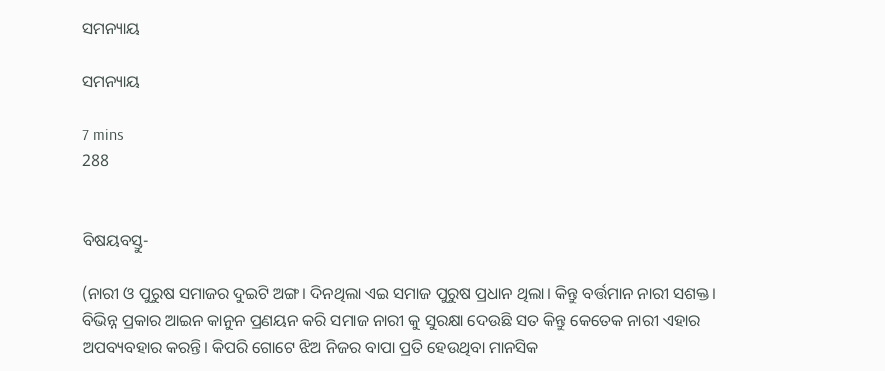ସମନ୍ୟାୟ

ସମନ୍ୟାୟ

7 mins
288


ବିଷୟବସ୍ତୁ-

(ନାରୀ ଓ ପୁରୁଷ ସମାଜର ଦୁଇଟି ଅଙ୍ଗ। ଦିନଥିଲା ଏଇ ସମାଜ ପୁରୁଷ ପ୍ରଧାନ ଥିଲା। କିନ୍ତୁ ବର୍ତ୍ତମାନ ନାରୀ ସଶକ୍ତ। ବିଭିନ୍ନ ପ୍ରକାର ଆଇନ କାନୁନ ପ୍ରଣୟନ କରି ସମାଜ ନାରୀ କୁ ସୁରକ୍ଷା ଦେଉଛି ସତ କିନ୍ତୁ କେତେକ ନାରୀ ଏହାର ଅପବ୍ୟବହାର କରନ୍ତି। କିପରି ଗୋଟେ ଝିଅ ନିଜର ବାପା ପ୍ରତି ହେଉଥିବା ମାନସିକ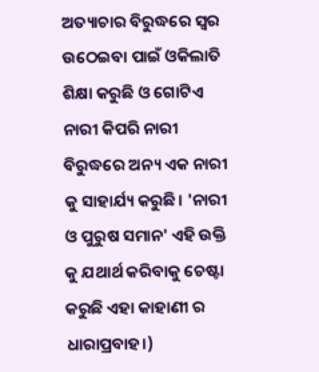ଅତ୍ୟାଚାର ବିରୁଦ୍ଧରେ ସ୍ୱର ଉଠେଇବା ପାଇଁ ଓକିଲାତି ଶିକ୍ଷା କରୁଛି ଓ ଗୋଟିଏ ନାରୀ କିପରି ନାରୀ ବିରୁଦ୍ଧରେ ଅନ୍ୟ ଏକ ନାରୀ କୁ ସାହାର୍ଯ୍ୟ କରୁଛି। 'ନାରୀ ଓ ପୁରୁଷ ସମାନ' ଏହି ଉକ୍ତି କୁ ଯଥାର୍ଥ କରିବାକୁ ଚେଷ୍ଟା କରୁଛି ଏହା କାହାଣୀ ର ଧାରାପ୍ରବାହ।)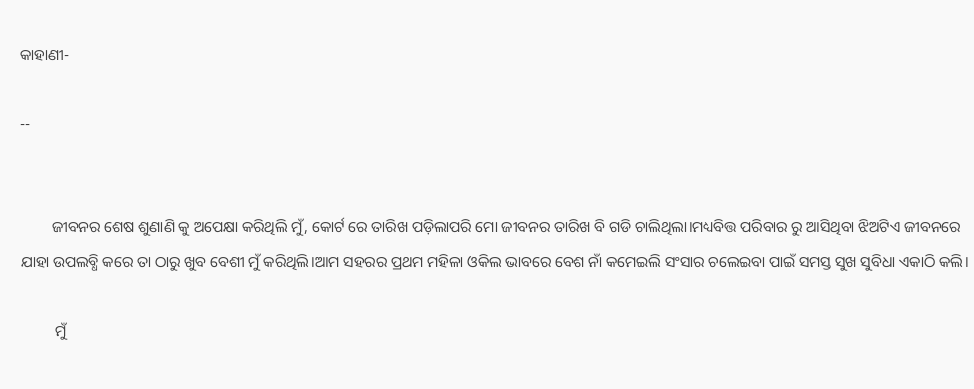କାହାଣୀ-

--


        ଜୀବନର ଶେଷ ଶୁଣାଣି କୁ ଅପେକ୍ଷା କରିଥିଲି ମୁଁ, କୋର୍ଟ ରେ ତାରିଖ ପଡ଼ିଲାପରି ମୋ ଜୀବନର ତାରିଖ ବି ଗଡି ଚାଲିଥିଲା।ମଧ୍ୟବିତ୍ତ ପରିବାର ରୁ ଆସିଥିବା ଝିଅଟିଏ ଜୀବନରେ ଯାହା ଉପଲବ୍ଧି କରେ ତା ଠାରୁ ଖୁବ ବେଶୀ ମୁଁ କରିଥିଲି।ଆମ ସହରର ପ୍ରଥମ ମହିଳା ଓକିଲ ଭାବରେ ବେଶ ନାଁ କମେଇଲି ସଂସାର ଚଲେଇବା ପାଇଁ ସମସ୍ତ ସୁଖ ସୁବିଧା ଏକାଠି କଲି।

         ମୁଁ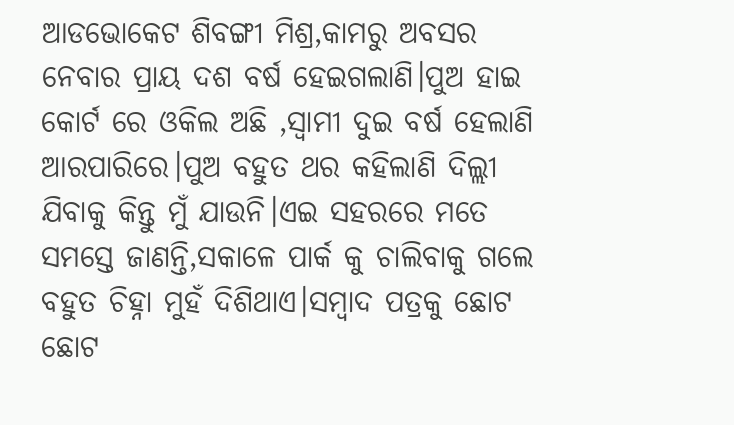ଆଡଭୋକେଟ ଶିବଙ୍ଗୀ ମିଶ୍ର,କାମରୁ ଅବସର ନେବାର ପ୍ରାୟ ଦଶ ବର୍ଷ ହେଇଗଲାଣି।ପୁଅ ହାଇ କୋର୍ଟ ରେ ଓକିଲ ଅଛି ,ସ୍ୱାମୀ ଦୁଇ ବର୍ଷ ହେଲାଣି ଆରପାରିରେ।ପୁଅ ବହୁତ ଥର କହିଲାଣି ଦିଲ୍ଲୀ ଯିବାକୁ କିନ୍ତୁ ମୁଁ ଯାଉନି।ଏଇ ସହରରେ ମତେ ସମସ୍ତେ ଜାଣନ୍ତି,ସକାଳେ ପାର୍କ କୁ ଚାଲିବାକୁ ଗଲେ ବହୁତ ଚିହ୍ନା ମୁହଁ ଦିଶିଥାଏ।ସମ୍ବାଦ ପତ୍ରକୁ ଛୋଟ ଛୋଟ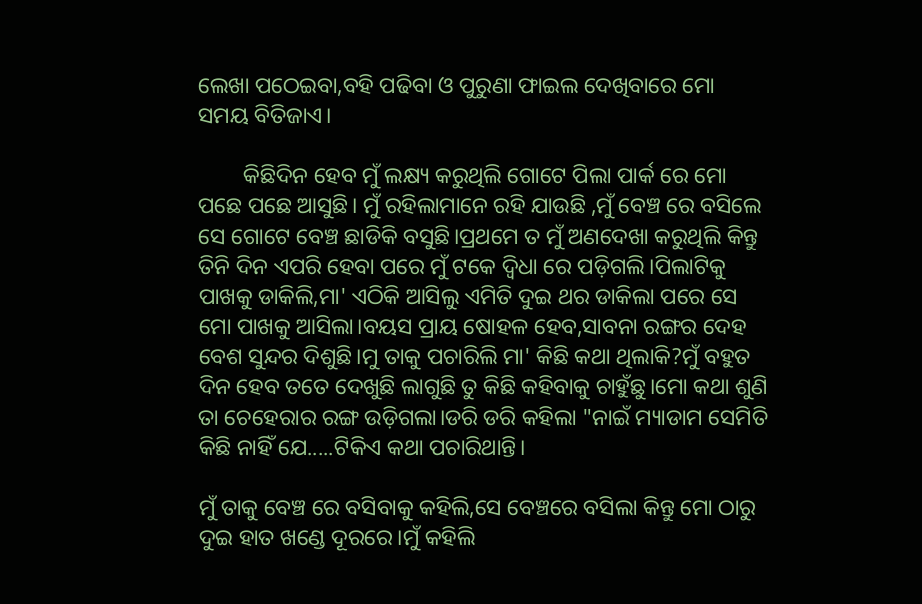ଲେଖା ପଠେଇବା,ବହି ପଢିବା ଓ ପୁରୁଣା ଫାଇଲ ଦେଖିବାରେ ମୋ ସମୟ ବିତିଜାଏ।

        କିଛିଦିନ ହେବ ମୁଁ ଲକ୍ଷ୍ୟ କରୁଥିଲି ଗୋଟେ ପିଲା ପାର୍କ ରେ ମୋ ପଛେ ପଛେ ଆସୁଛି। ମୁଁ ରହିଲାମାନେ ରହି ଯାଉଛି ,ମୁଁ ବେଞ୍ଚ ରେ ବସିଲେ ସେ ଗୋଟେ ବେଞ୍ଚ ଛାଡିକି ବସୁଛି।ପ୍ରଥମେ ତ ମୁଁ ଅଣଦେଖା କରୁଥିଲି କିନ୍ତୁ ତିନି ଦିନ ଏପରି ହେବା ପରେ ମୁଁ ଟକେ ଦ୍ୱିଧା ରେ ପଡ଼ିଗଲି।ପିଲାଟିକୁ ପାଖକୁ ଡାକିଲି,ମା' ଏଠିକି ଆସିଲୁ ଏମିତି ଦୁଇ ଥର ଡାକିଲା ପରେ ସେ ମୋ ପାଖକୁ ଆସିଲା।ବୟସ ପ୍ରାୟ ଷୋହଳ ହେବ,ସାବନା ରଙ୍ଗର ଦେହ ବେଶ ସୁନ୍ଦର ଦିଶୁଛି।ମୁ ତାକୁ ପଚାରିଲି ମା' କିଛି କଥା ଥିଲାକି?ମୁଁ ବହୁତ ଦିନ ହେବ ତତେ ଦେଖୁଛି ଲାଗୁଛି ତୁ କିଛି କହିବାକୁ ଚାହୁଁଛୁ।ମୋ କଥା ଶୁଣି ତା ଚେହେରାର ରଙ୍ଗ ଉଡ଼ିଗଲା।ଡରି ଡରି କହିଲା "ନାଇଁ ମ୍ୟାଡାମ ସେମିତି କିଛି ନାହିଁ ଯେ.....ଟିକିଏ କଥା ପଚାରିଥାନ୍ତି।

ମୁଁ ତାକୁ ବେଞ୍ଚ ରେ ବସିବାକୁ କହିଲି,ସେ ବେଞ୍ଚରେ ବସିଲା କିନ୍ତୁ ମୋ ଠାରୁ ଦୁଇ ହାତ ଖଣ୍ଡେ ଦୂରରେ।ମୁଁ କହିଲି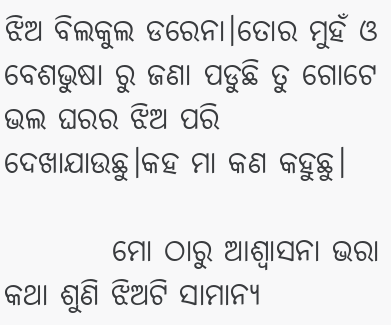ଝିଅ ବିଲକୁଲ ଡରେନା।ତୋର ମୁହଁ ଓ ବେଶଭୁଷା ରୁ ଜଣା ପଡୁଛି ତୁ ଗୋଟେ ଭଲ ଘରର ଝିଅ ପରି ଦେଖାଯାଉଛୁ।କହ ମା କଣ କହୁଛୁ।

         ମୋ ଠାରୁ ଆଶ୍ୱାସନା ଭରା କଥା ଶୁଣି ଝିଅଟି ସାମାନ୍ୟ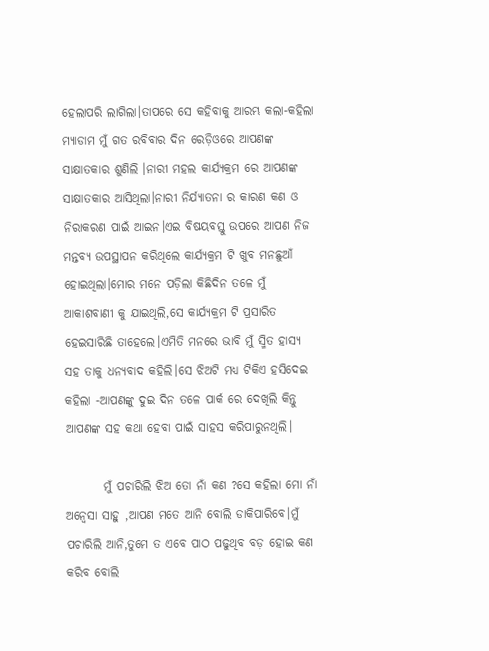ହେଲାପରି ଲାଗିଲା।ତାପରେ ସେ କହିବାକୁ ଆରମ୍ଭ କଲା-କହିଲା ମ୍ୟାଡାମ ମୁଁ ଗତ ରବିବାର ଦିନ ରେଡ଼ିଓରେ ଆପଣଙ୍କ ସାକ୍ଷାତକାର ଶୁଣିଲି ।ନାରୀ ମହଲ କାର୍ଯ୍ୟକ୍ରମ ରେ ଆପଣଙ୍କ ସାକ୍ଷାତକାର ଆସିଥିଲା।ନାରୀ ନିର୍ଯ୍ୟାତନା ର କାରଣ କଣ ଓ ନିରାକରଣ ପାଇଁ ଆଇନ।ଏଇ ବିଷୟବସ୍ତୁ ଉପରେ ଆପଣ ନିଜ ମନ୍ତବ୍ୟ ଉପସ୍ଥାପନ କରିଥିଲେ କାର୍ଯ୍ୟକ୍ରମ ଟି ଖୁବ ମନଛୁଆଁ ହୋଇଥିଲା।ମୋର ମନେ ପଡ଼ିଲା କିଛିଦିନ ତଳେ ମୁଁ ଆକାଶବାଣୀ କୁ ଯାଇଥିଲି,ସେ କାର୍ଯ୍ୟକ୍ରମ ଟି ପ୍ରସାରିତ ହେଇସାରିଛି ତାହେଲେ।ଏମିତି ମନରେ ଭାବି ମୁଁ ସ୍ମିତ ହାସ୍ୟ ସହ ତାକୁ ଧନ୍ୟବାଦ କହିଲି।ସେ ଝିଅଟି ମଧ୍ୟ ଟିକିଏ ହସିଦେଇ କହିଲା -ଆପଣଙ୍କୁ ଦୁଇ ଦିନ ତଳେ ପାର୍କ ରେ ଦେଖିଲି କିନ୍ତୁ ଆପଣଙ୍କ ସହ କଥା ହେବା ପାଇଁ ସାହସ କରିପାରୁନଥିଲି।

        ମୁଁ ପଚାରିଲି ଝିଅ ତୋ ନାଁ କଣ ?ସେ କହିଲା ମୋ ନାଁ ଅନ୍ୱେସା ସାହୁ ,ଆପଣ ମତେ ଆନି ବୋଲି ଡାକିପାରିବେ।ମୁଁ ପଚାରିଲି ଆନି,ତୁମେ ତ ଏବେ ପାଠ ପଢୁଥିବ ବଡ଼ ହୋଇ କଣ କରିବ ବୋଲି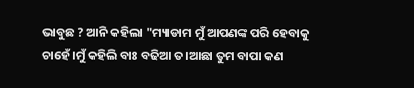ଭାବୁଛ ? ଆନି କହିଲା "ମ୍ୟାଡାମ ମୁଁ ଆପଣଙ୍କ ପରି ହେବାକୁ ଚାହେଁ।ମୁଁ କହିଲି ବାଃ ବଢିଆ ତ।ଆଛା ତୁମ ବାପା କଣ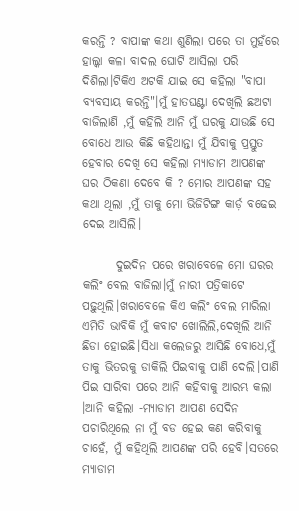କରନ୍ତି ? ବାପାଙ୍କ କଥା ଶୁଣିଲା ପରେ ତା ମୁହଁରେ ହାଲ୍କା କଳା ବାଦଲ ଘୋଟି ଆସିଲା ପରି ଦିଶିଲା।ଟିକିଏ ଅଟକି ଯାଇ ସେ କହିଲା "ବାପା ବ୍ୟବସାୟ କରନ୍ତି"।ମୁଁ ହାତଘଣ୍ଟା ଦେଖିଲି ଛଅଟା ବାଜିଲାଣି ,ମୁଁ କହିଲି ଆନି ମୁଁ ଘରକୁ ଯାଉଛି ସେ ବୋଧେ ଆଉ କିଛି କହିଥାନ୍ତା ମୁଁ ଯିବାକୁ ପ୍ରସ୍ତୁତ ହେବାର ଦେଖି ସେ କହିଲା ମ୍ୟାଡାମ ଆପଣଙ୍କ ଘର ଠିକଣା ଦେବେ କି ? ମୋର ଆପଣଙ୍କ ସହ କଥା ଥିଲା ,ମୁଁ ତାକୁ ମୋ ଭିଜିଟିଙ୍ଗ କାର୍ଡ଼ ବଢେଇ ଦେଇ ଆସିଲି।

       ଦୁଇଦିନ ପରେ ଖରାବେଳେ ମୋ ଘରର କଲିଂ ବେଲ ବାଜିଲା।ମୁଁ ନାରୀ ପତ୍ରିକାଟେ ପଢ଼ୁଥିଲି।ଖରାବେଳେ କିଏ କଲିଂ ବେଲ ମାରିଲା ଏମିତି ଭାବିକି ମୁଁ କବାଟ ଖୋଲିଲି,ଦେଖିଲି ଆନି ଛିଡା ହୋଇଛି।ସିଧା କଲେଜରୁ ଆସିଛି ବୋଧେ,ମୁଁ ତାକୁ ଭିତରକୁ ଡାକିଲି ପିଇବାକୁ ପାଣି ଦେଲି।ପାଣି ପିଇ ସାରିବା ପରେ ଆନି କହିବାକୁ ଆରମ୍ଭ କଲା ।ଆନି କହିଲା -ମ୍ୟାଡାମ ଆପଣ ସେଦିନ ପଚାରିଥିଲେ ନା ମୁଁ ବଡ ହେଇ କଣ କରିବାକୁ ଚାହେଁ, ମୁଁ କହିଥିଲି ଆପଣଙ୍କ ପରି ହେବି।ସତରେ ମ୍ୟାଡାମ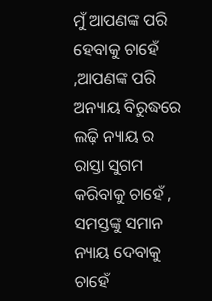ମୁଁ ଆପଣଙ୍କ ପରି ହେବାକୁ ଚାହେଁ ,ଆପଣଙ୍କ ପରି ଅନ୍ୟାୟ ବିରୁଦ୍ଧରେ ଲଢ଼ି ନ୍ୟାୟ ର ରାସ୍ତା ସୁଗମ କରିବାକୁ ଚାହେଁ , ସମସ୍ତଙ୍କୁ ସମାନ ନ୍ୟାୟ ଦେବାକୁ ଚାହେଁ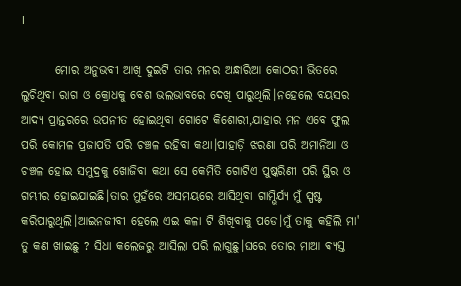।

       ମୋର ଅନୁଭବୀ ଆଖି ଦୁଇଟି ତାର ମନର ଅନ୍ଧାରିଆ କୋଠରୀ ଭିତରେ ଲୁଚିଥିବା ରାଗ ଓ କ୍ରୋଧକୁ ବେଶ ଭଲଭାବରେ ଦେଖି ପାରୁଥିଲି।ନହେଲେ ବୟସର ଆଦ୍ୟ ପ୍ରାନ୍ତରରେ ଉପନୀତ ହୋଇଥିବା ଗୋଟେ କିଶୋରୀ,ଯାହାର ମନ ଏବେ ଫୁଲ ପରି କୋମଳ ପ୍ରଜାପତି ପରି ଚଞ୍ଚଳ ରହିବା କଥା।ପାହାଡ଼ି ଝରଣା ପରି ଅମାନିଆ ଓ ଚଞ୍ଚଳ ହୋଇ ସମୁଦ୍ରକୁ ଖୋଜିବା କଥା ସେ କେମିତି ଗୋଟିଏ ପୁଷ୍କରିଣୀ ପରି ସ୍ଥିର ଓ ଗମ୍ଭୀର ହୋଇଯାଇଛି।ତାର ମୁହଁରେ ଅସମୟରେ ଆସିଥିବା ଗାମ୍ଭିର୍ଯ୍ୟ ମୁଁ ସ୍ପଷ୍ଟ କରିପାରୁଥିଲି।ଆଇନଜୀବୀ ହେଲେ ଏଇ କଳା ଟି ଶିଖିବାକୁ ପଡେ।ମୁଁ ତାକୁ କହିଲି ମା' ତୁ କଣ ଖାଇଛୁ ? ସିଧା କଲେଜରୁ ଆସିଲା ପରି ଲାଗୁଛୁ।ଘରେ ତୋର ମାଆ ଵ୍ୟସ୍ତ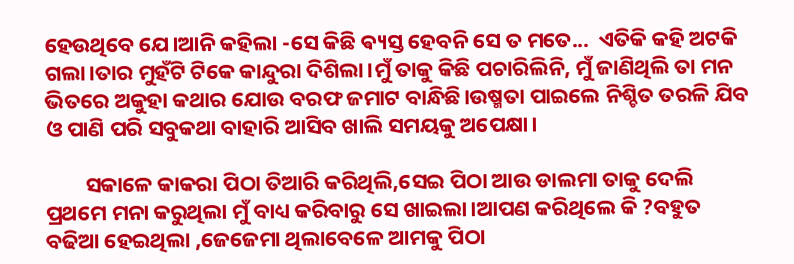ହେଉଥିବେ ଯେ।ଆନି କହିଲା -ସେ କିଛି ଵ୍ୟସ୍ତ ହେବନି ସେ ତ ମତେ...  ଏତିକି କହି ଅଟକି ଗଲା।ତାର ମୁହଁଟି ଟିକେ କାନ୍ଦୁରା ଦିଶିଲା।ମୁଁ ତାକୁ କିଛି ପଚାରିଲିନି, ମୁଁ ଜାଣିଥିଲି ତା ମନ ଭିତରେ ଅକୁହା କଥାର ଯୋଉ ବରଫ ଜମାଟ ବାନ୍ଧିଛି।ଉଷ୍ମତା ପାଇଲେ ନିଶ୍ଚିତ ତରଳି ଯିବ ଓ ପାଣି ପରି ସବୁକଥା ବାହାରି ଆସିବ ଖାଲି ସମୟକୁ ଅପେକ୍ଷା।

        ସକାଳେ କାକରା ପିଠା ତିଆରି କରିଥିଲି,ସେଇ ପିଠା ଆଉ ଡାଲମା ତାକୁ ଦେଲି ପ୍ରଥମେ ମନା କରୁଥିଲା ମୁଁ ବାଧ୍ୟ କରିବାରୁ ସେ ଖାଇଲା।ଆପଣ କରିଥିଲେ କି ?ବହୁତ ବଢିଆ ହେଇଥିଲା ,ଜେଜେମା ଥିଲାବେଳେ ଆମକୁ ପିଠା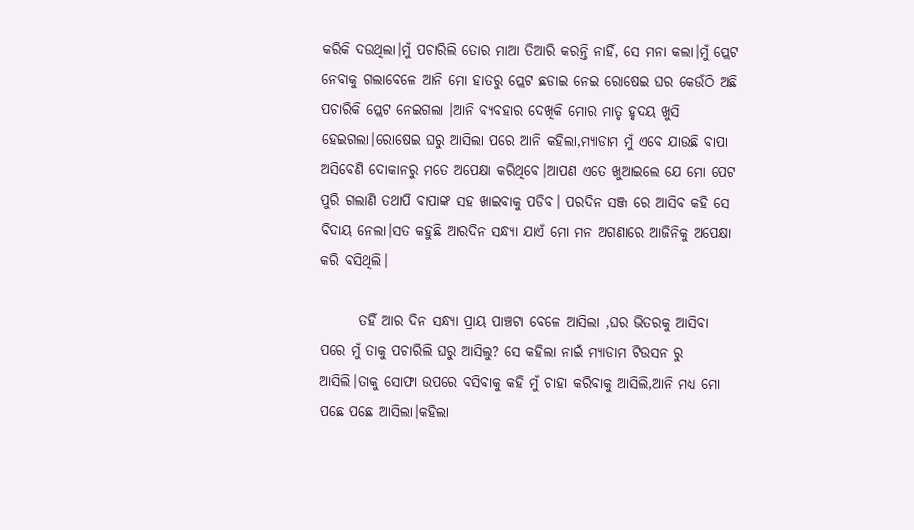କରିକି ଦଉଥିଲା।ମୁଁ ପଚାରିଲି ତୋର ମାଆ ତିଆରି କରନ୍ତି ନାହିଁ, ସେ ମନା କଲା।ମୁଁ ପ୍ଲେଟ ନେବାକୁ ଗଲାବେଳେ ଆନି ମୋ ହାତରୁ ପ୍ଲେଟ ଛଡାଇ ନେଇ ରୋଷେଇ ଘର କେଉଁଠି ଅଛି ପଚାରିକି ପ୍ଲେଟ ନେଇଗଲା ।ଆନି ବ୍ୟବହାର ଦେଖିକି ମୋର ମାତୃ ହୃଦୟ ଖୁସି ହେଇଗଲା।ରୋଷେଇ ଘରୁ ଆସିଲା ପରେ ଆନି କହିଲା,ମ୍ୟାଡାମ ମୁଁ ଏବେ ଯାଉଛି ବାପା ଅସିବେଣି ଦୋକାନରୁ ମତେ ଅପେକ୍ଷା କରିଥିବେ।ଆପଣ ଏତେ ଖୁଆଇଲେ ଯେ ମୋ ପେଟ ପୁରି ଗଲାଣି ତଥାପି ବାପାଙ୍କ ସହ ଖାଇବାକୁ ପଡିବ। ପରଦିନ ସଞ୍ଜ ରେ ଆସିବ କହି ସେ ବିଦାୟ ନେଲା।ସତ କହୁଛି ଆରଦିନ ସନ୍ଧ୍ୟା ଯାଏଁ ମୋ ମନ ଅଗଣାରେ ଆଜିନିକୁ ଅପେକ୍ଷା କରି ବସିଥିଲି।

       ତହିଁ ଆର ଦିନ ସନ୍ଧ୍ୟା ପ୍ରାୟ ପାଞ୍ଚଟା ବେଳେ ଆସିଲା ,ଘର ଭିତରକୁ ଆସିବା ପରେ ମୁଁ ତାକୁ ପଚାରିଲି ଘରୁ ଆସିଲୁ? ସେ କହିଲା ନାଇଁ ମ୍ୟାଡାମ ଟିଉସନ ରୁ ଆସିଲି।ତାକୁ ସୋଫା ଉପରେ ବସିବାକୁ କହି ମୁଁ ଚାହା କରିବାକୁ ଆସିଲି,ଆନି ମଧ୍ଯ ମୋ ପଛେ ପଛେ ଆସିଲା।କହିଲା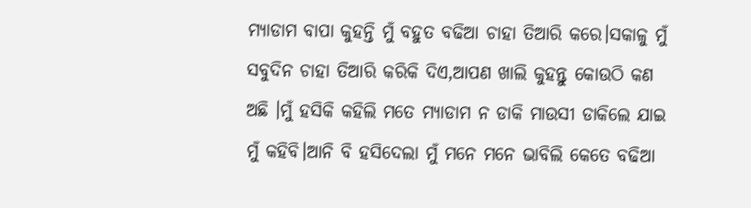ମ୍ୟାଡାମ ବାପା କୁହନ୍ତି ମୁଁ ବହୁତ ବଢିଆ ଚାହା ତିଆରି କରେ।ସକାଳୁ ମୁଁ ସବୁଦିନ ଚାହା ତିଆରି କରିକି ଦିଏ,ଆପଣ ଖାଲି କୁହନ୍ତୁ କୋଉଠି କଣ ଅଛି ।ମୁଁ ହସିକି କହିଲି ମତେ ମ୍ୟାଡାମ ନ ଡାକି ମାଉସୀ ଡାକିଲେ ଯାଇ ମୁଁ କହିବି।ଆନି ବି ହସିଦେଲା ମୁଁ ମନେ ମନେ ଭାବିଲି କେତେ ବଢିଆ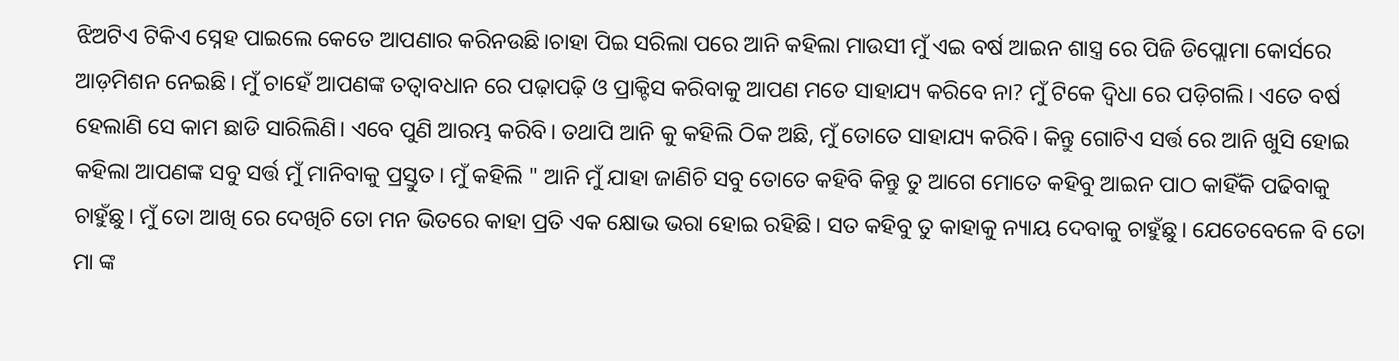ଝିଅଟିଏ ଟିକିଏ ସ୍ନେହ ପାଇଲେ କେତେ ଆପଣାର କରିନଉଛି।ଚାହା ପିଇ ସରିଲା ପରେ ଆନି କହିଲା ମାଉସୀ ମୁଁ ଏଇ ବର୍ଷ ଆଇନ ଶାସ୍ତ୍ର ରେ ପିଜି ଡିପ୍ଲୋମା କୋର୍ସରେ ଆଡ଼ମିଶନ ନେଇଛି। ମୁଁ ଚାହେଁ ଆପଣଙ୍କ ତତ୍ୱାବଧାନ ରେ ପଢ଼ାପଢ଼ି ଓ ପ୍ରାକ୍ଟିସ କରିବାକୁ ଆପଣ ମତେ ସାହାଯ୍ୟ କରିବେ ନା? ମୁଁ ଟିକେ ଦ୍ଵିଧା ରେ ପଡ଼ିଗଲି। ଏତେ ବର୍ଷ ହେଲାଣି ସେ କାମ ଛାଡି ସାରିଲିଣି। ଏବେ ପୁଣି ଆରମ୍ଭ କରିବି। ତଥାପି ଆନି କୁ କହିଲି ଠିକ ଅଛି, ମୁଁ ତୋତେ ସାହାଯ୍ୟ କରିବି। କିନ୍ତୁ ଗୋଟିଏ ସର୍ତ୍ତ ରେ ଆନି ଖୁସି ହୋଇ କହିଲା ଆପଣଙ୍କ ସବୁ ସର୍ତ୍ତ ମୁଁ ମାନିବାକୁ ପ୍ରସ୍ତୁତ। ମୁଁ କହିଲି " ଆନି ମୁଁ ଯାହା ଜାଣିଚି ସବୁ ତୋତେ କହିବି କିନ୍ତୁ ତୁ ଆଗେ ମୋତେ କହିବୁ ଆଇନ ପାଠ କାହିଁକି ପଢିବାକୁ ଚାହୁଁଛୁ। ମୁଁ ତୋ ଆଖି ରେ ଦେଖିଚି ତୋ ମନ ଭିତରେ କାହା ପ୍ରତି ଏକ କ୍ଷୋଭ ଭରା ହୋଇ ରହିଛି। ସତ କହିବୁ ତୁ କାହାକୁ ନ୍ୟାୟ ଦେବାକୁ ଚାହୁଁଛୁ। ଯେତେବେଳେ ବି ତୋ ମା ଙ୍କ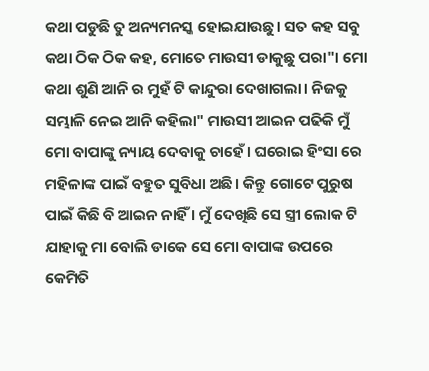କଥା ପଡୁଛି ତୁ ଅନ୍ୟମନସ୍କ ହୋଇଯାଉଛୁ। ସତ କହ ସବୁ କଥା ଠିକ ଠିକ କହ, ମୋତେ ମାଉସୀ ଡାକୁଛୁ ପରା"। ମୋ କଥା ଶୁଣି ଆନି ର ମୁହଁ ଟି କାନ୍ଦୁରା ଦେଖାଗଲା। ନିଜକୁ ସମ୍ଭାଳି ନେଇ ଆନି କହିଲା" ମାଉସୀ ଆଇନ ପଢିକି ମୁଁ ମୋ ବାପାଙ୍କୁ ନ୍ୟାୟ ଦେବାକୁ ଚାହେଁ। ଘରୋଇ ହିଂସା ରେ ମହିଳାଙ୍କ ପାଇଁ ବହୁତ ସୁବିଧା ଅଛି। କିନ୍ତୁ ଗୋଟେ ପୁରୁଷ ପାଇଁ କିଛି ବି ଆଇନ ନାହିଁ । ମୁଁ ଦେଖିଛି ସେ ସ୍ତ୍ରୀ ଲୋକ ଟି ଯାହାକୁ ମା ବୋଲି ଡାକେ ସେ ମୋ ବାପାଙ୍କ ଉପରେ କେମିତି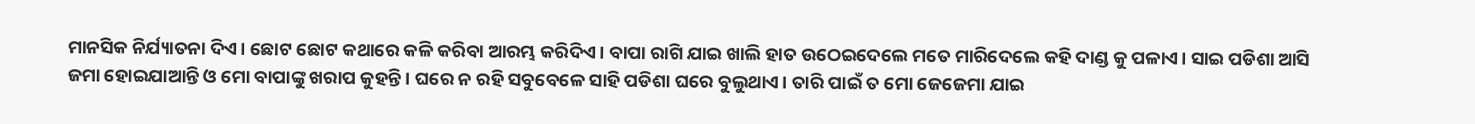ମାନସିକ ନିର୍ଯ୍ୟାତନା ଦିଏ। ଛୋଟ ଛୋଟ କଥାରେ କଳି କରିବା ଆରମ୍ଭ କରିଦିଏ। ବାପା ରାଗି ଯାଇ ଖାଲି ହାତ ଉଠେଇଦେଲେ ମତେ ମାରିଦେଲେ କହି ଦାଣ୍ଡ କୁ ପଳାଏ। ସାଇ ପଡିଶା ଆସି ଜମା ହୋଇଯାଆନ୍ତି ଓ ମୋ ବାପାଙ୍କୁ ଖରାପ କୁହନ୍ତି। ଘରେ ନ ରହି ସବୁବେଳେ ସାହି ପଡିଶା ଘରେ ବୁଲୁଥାଏ। ତାରି ପାଇଁ ତ ମୋ ଜେଜେମା ଯାଇ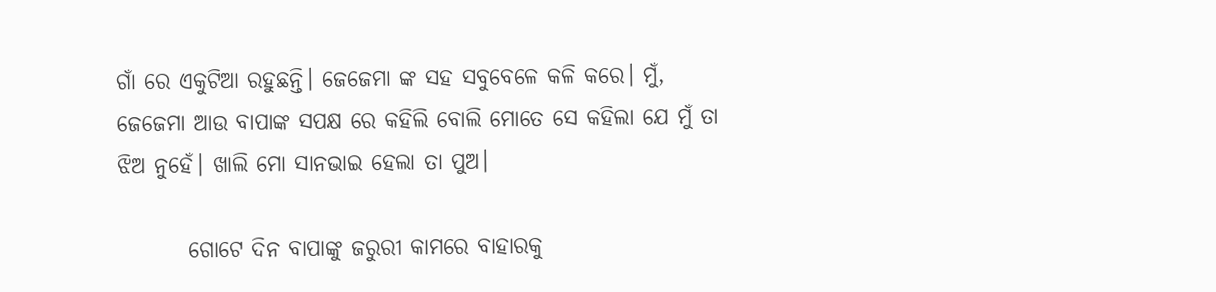ଗାଁ ରେ ଏକୁଟିଆ ରହୁଛନ୍ତି। ଜେଜେମା ଙ୍କ ସହ ସବୁବେଳେ କଳି କରେ। ମୁଁ, ଜେଜେମା ଆଉ ବାପାଙ୍କ ସପକ୍ଷ ରେ କହିଲି ବୋଲି ମୋତେ ସେ କହିଲା ଯେ ମୁଁ ତା ଝିଅ ନୁହେଁ। ଖାଲି ମୋ ସାନଭାଇ ହେଲା ତା ପୁଅ।

        ଗୋଟେ ଦିନ ବାପାଙ୍କୁ ଜରୁରୀ କାମରେ ବାହାରକୁ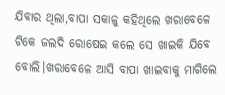ଯିବାର ଥିଲା,ବାପା ସକାଳୁ କହିଥିଲେ ଖରାବେଳେ ଟିକେ ଜଲଦି ରୋଷେଇ କଲେ ସେ ଖାଇକି ଯିବେ ବୋଲି।ଖରାବେଳେ ଆସି ବାପା ଖାଇବାକୁ ମାଗିଲେ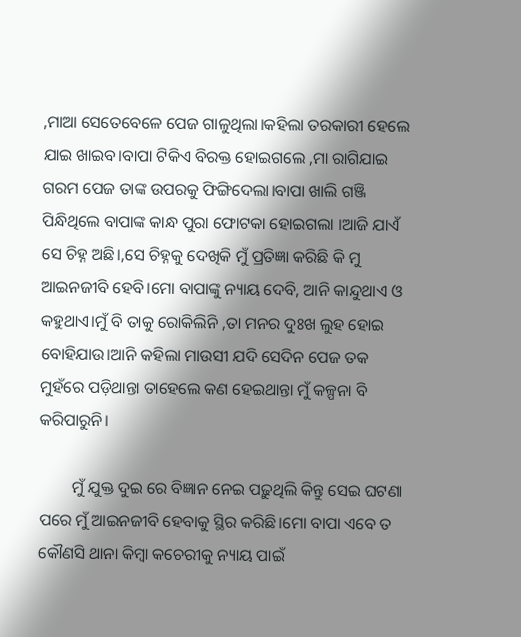,ମାଆ ସେତେବେଳେ ପେଜ ଗାଳୁଥିଲା।କହିଲା ତରକାରୀ ହେଲେ ଯାଇ ଖାଇବ।ବାପା ଟିକିଏ ବିରକ୍ତ ହୋଇଗଲେ ,ମା ରାଗିଯାଇ ଗରମ ପେଜ ତାଙ୍କ ଉପରକୁ ଫିଙ୍ଗିଦେଲା।ବାପା ଖାଲି ଗଞ୍ଜି ପିନ୍ଧିଥିଲେ ବାପାଙ୍କ କାନ୍ଧ ପୁରା ଫୋଟକା ହୋଇଗଲା ।ଆଜି ଯାଏଁ ସେ ଚିହ୍ନ ଅଛି।,ସେ ଚିହ୍ନକୁ ଦେଖିକି ମୁଁ ପ୍ରତିଜ୍ଞା କରିଛି କି ମୁ ଆଇନଜୀବି ହେବି।ମୋ ବାପାଙ୍କୁ ନ୍ୟାୟ ଦେବି, ଆନି କାନ୍ଦୁଥାଏ ଓ କହୁଥାଏ।ମୁଁ ବି ତାକୁ ରୋକିଲିନି ,ତା ମନର ଦୁଃଖ ଲୁହ ହୋଇ ବୋହିଯାଉ।ଆନି କହିଲା ମାଉସୀ ଯଦି ସେଦିନ ପେଜ ତକ ମୁହଁରେ ପଡ଼ିଥାନ୍ତା ତାହେଲେ କଣ ହେଇଥାନ୍ତା ମୁଁ କଳ୍ପନା ବି କରିପାରୁନି।

        ମୁଁ ଯୁକ୍ତ ଦୁଇ ରେ ବିଜ୍ଞାନ ନେଇ ପଢ଼ୁଥିଲି କିନ୍ତୁ ସେଇ ଘଟଣା ପରେ ମୁଁ ଆଇନଜୀବି ହେବାକୁ ସ୍ଥିର କରିଛି।ମୋ ବାପା ଏବେ ତ କୌଣସି ଥାନା କିମ୍ବା କଚେରୀକୁ ନ୍ୟାୟ ପାଇଁ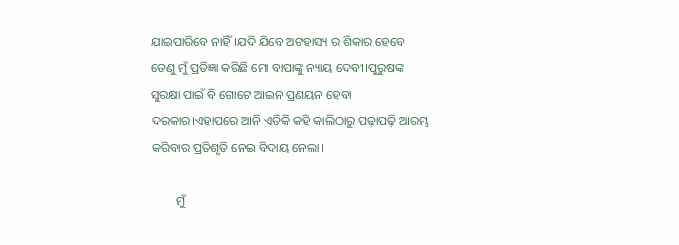ଯାଇପାରିବେ ନାହିଁ।ଯଦି ଯିବେ ଅଟହାସ୍ୟ ର ଶିକାର ହେବେ ତେଣୁ ମୁଁ ପ୍ରତିଜ୍ଞା କରିଛି ମୋ ବାପାଙ୍କୁ ନ୍ୟାୟ ଦେବୀ।ପୁରୁଷଙ୍କ ସୁରକ୍ଷା ପାଇଁ ବି ଗୋଟେ ଆଇନ ପ୍ରଣୟନ ହେବା ଦରକାର।ଏହାପରେ ଆନି ଏତିକି କହି କାଲିଠାରୁ ପଢ଼ାପଢ଼ି ଆରମ୍ଭ କରିବାର ପ୍ରତିଶୃତି ନେଇ ବିଦାୟ ନେଲା।

        ମୁଁ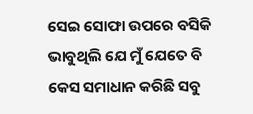ସେଇ ସୋଫା ଉପରେ ବସିକି ଭାବୁଥିଲି ଯେ ମୁଁ ଯେତେ ବି କେସ ସମାଧାନ କରିଛି ସବୁ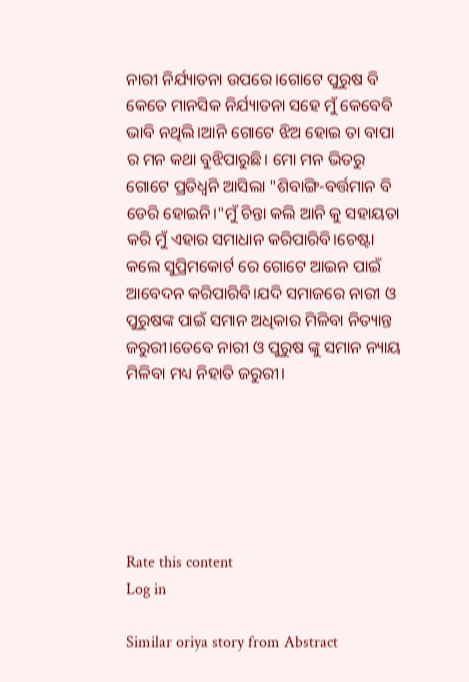ନାରୀ ନିର୍ଯ୍ୟାତନା ଉପରେ।ଗୋଟେ ପୁରୁଷ ବି କେତେ ମାନସିକ ନିର୍ଯ୍ୟାତନା ସହେ ମୁଁ କେବେବି ଭାବି ନଥିଲି।ଆନି ଗୋଟେ ଝିଅ ହୋଇ ତା ବାପା ର ମନ କଥା ବୁଝିପାରୁଛି। ମୋ ମନ ଭିତରୁ ଗୋଟେ ପ୍ରତିଧ୍ୱନି ଆସିଲା "ଶିବାଙ୍ଗି-ବର୍ତ୍ତମାନ ବି ଡେରି ହୋଇନି।"ମୁଁ ଚିନ୍ତା କଲି ଆନି କୁ ସହାୟତା କରି ମୁଁ ଏହାର ସମାଧାନ କରିପାରିବି।ଚେଷ୍ଟା କଲେ ସୁପ୍ରିମକୋର୍ଟ ରେ ଗୋଟେ ଆଇନ ପାଇଁ ଆବେଦନ କରିପାରିବି।ଯଦି ସମାଜରେ ନାରୀ ଓ ପୁରୁଷଙ୍କ ପାଇଁ ସମାନ ଅଧିକାର ମିଳିବା ନିତ୍ୟାନ୍ତ ଜରୁରୀ।ତେବେ ନାରୀ ଓ ପୁରୁଷ ଙ୍କୁ ସମାନ ନ୍ୟାୟ ମିଳିବା ମଧ୍ୟ ନିହାତି ଜରୁରୀ।






Rate this content
Log in

Similar oriya story from Abstract